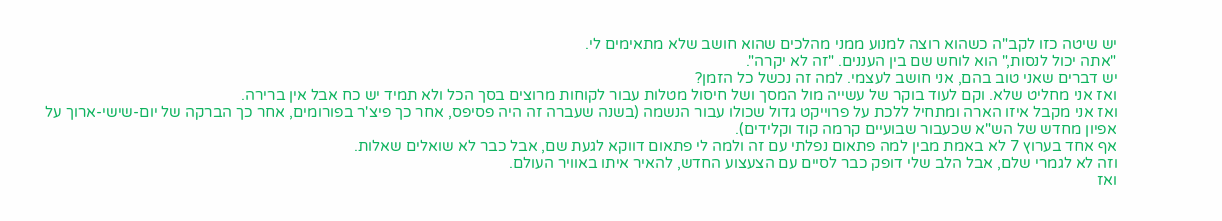יש שיטה כזו לקב"ה כשהוא רוצה למנוע ממני מהלכים שהוא חושב שלא מתאימים לי.
"אתה יכול לנסות," הוא לוחש שם בין העננים. "זה לא יקרה".
יש דברים שאני טוב בהם, אני חושב לעצמי. למה זה נכשל כל הזמן?
ואז אני מחליט שלא. וקם לעוד בוקר של עשייה מול המסך ושל חיסול מטלות עבור לקוחות מרוצים בסך הכל ולא תמיד יש כח אבל אין ברירה.
ואז אני מקבל איזו הארה ומתחיל ללכת על פרוייקט גדול שכולו עבור הנשמה (בשנה שעברה זה היה פסיפס, אחר כך פיצ'ר בפורומים, אחר כך הברקה של יום-שישי-ארוך על אפיון מחדש של הש"א שכעבור שבועיים קרמה קוד וקלידים).
אף אחד בערוץ 7 לא באמת מבין למה פתאום נפלתי עם זה ולמה לי פתאום דווקא לגעת שם, אבל כבר לא שואלים שאלות.
וזה לא לגמרי שלם, אבל הלב שלי דופק כבר לסיים עם הצעצוע החדש, להאיר איתו באוויר העולם.
ואז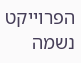הפרוייקט נשמה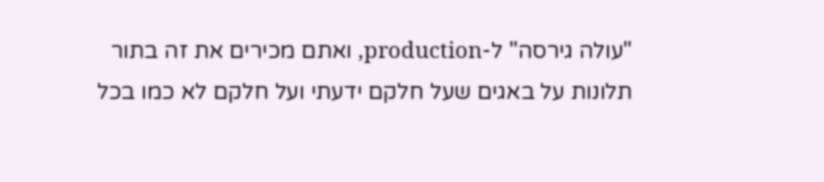"עולה גירסה" ל-production, ואתם מכירים את זה בתור תלונות על באגים שעל חלקם ידעתי ועל חלקם לא כמו בכל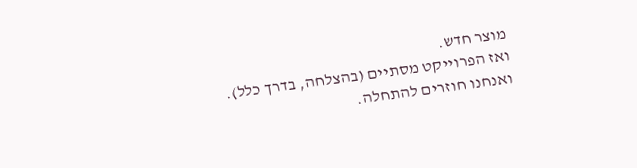מוצר חדש.
ואז הפרוייקט מסתיים (בהצלחה, בדרך כלל).
ואנחנו חוזרים להתחלה.